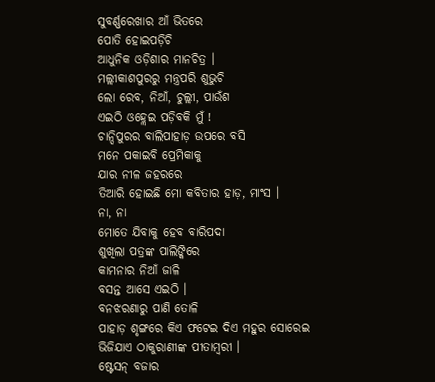ସୁବର୍ଣ୍ଣରେଖାର ଆଁ ଭିତରେ
ପୋତି ହୋଇପଡ଼ିଚି
ଆଧୁନିକ ଓଡ଼ିଶାର ମାନଚିତ୍ର ।
ମଲ୍ଲୀକାଶପୁରରୁ ମନ୍ତ୍ରପରି ଶୁଭୁଚି
ଲୋ ରେବ, ନିଆଁ, ଚୁଲ୍ଲୀ, ପାଉଁଶ
ଏଇଠି ଓହ୍ଲେଇ ପଡ଼ିବକି ମୁଁ !
ଚାନ୍ଦିପୁରର ବାଲିପାହାଡ଼ ଉପରେ ବସି
ମନେ ପକାଇବି ପ୍ରେମିକାକୁ
ଯାର ନୀଳ ଜହରରେ
ତିଆରି ହୋଇଛି ମୋ କବିତାର ହାଡ଼, ମାଂସ ।
ନା, ନା
ମୋତେ ଯିବାକୁ ହେବ ବାରିପଦା
ଶୁଖିଲା ପତ୍ରଙ୍କ ପାଲିଙ୍କିରେ
କାମନାର ନିଆଁ ଜାଳି
ବସନ୍ତ ଆସେ ଏଇଠି ।
ବନଝରଣାରୁ ପାଣି ତୋଳି
ପାହାଡ଼ ଶୃଙ୍ଗରେ କିଏ ଫଟେଇ ଦିଏ ମହୁର ସୋରେଇ
ଭିଜିଯାଏ ଠାକୁରାଣୀଙ୍କ ପୀତାମ୍ୱରୀ ।
ଷ୍ଟେସନ୍ ବଜାର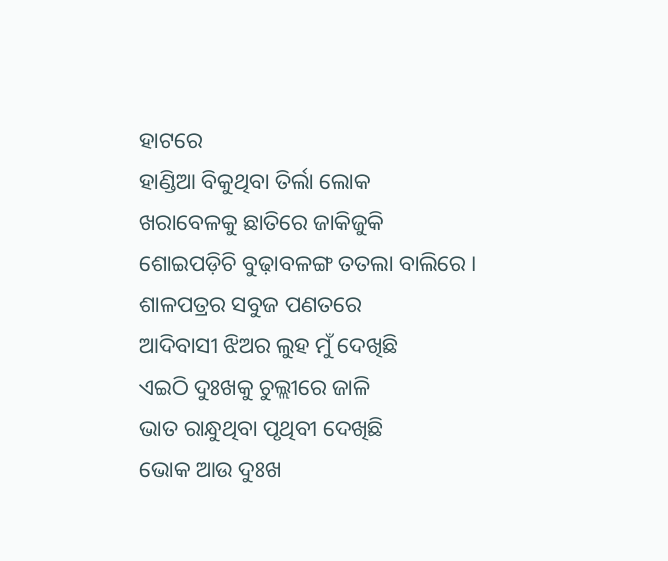ହାଟରେ
ହାଣ୍ଡିଆ ବିକୁଥିବା ତିର୍ଲା ଲୋକ
ଖରାବେଳକୁ ଛାତିରେ ଜାକିଜୁକି
ଶୋଇପଡ଼ିଚି ବୁଢ଼ାବଳଙ୍ଗ ତତଲା ବାଲିରେ ।
ଶାଳପତ୍ରର ସବୁଜ ପଣତରେ
ଆଦିବାସୀ ଝିଅର ଲୁହ ମୁଁ ଦେଖିଛି
ଏଇଠି ଦୁଃଖକୁ ଚୁଲ୍ଲୀରେ ଜାଳି
ଭାତ ରାନ୍ଧୁଥିବା ପୃଥିବୀ ଦେଖିଛି
ଭୋକ ଆଉ ଦୁଃଖ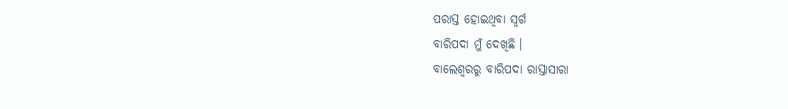ପରାସ୍ତ ହୋଇଥିବା ସ୍ୱର୍ଗ
ବାରିପଦା ମୁଁ ଦେଖିଛି ।
ବାଲେଶ୍ୱରରୁ ବାରିପଦା ରାସ୍ତାସାରା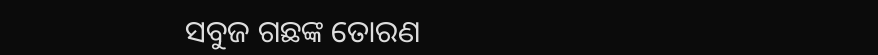ସବୁଜ ଗଛଙ୍କ ତୋରଣ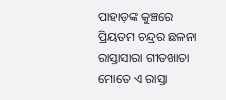ପାହାଡ଼ଙ୍କ କୁଞ୍ଚରେ
ପ୍ରିୟତମ ଚନ୍ଦ୍ରର ଛଳନା
ରାସ୍ତାସାରା ଗୀତଖାତା
ମୋତେ ଏ ରାସ୍ତା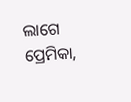ଲାଗେ
ପ୍ରେମିକା,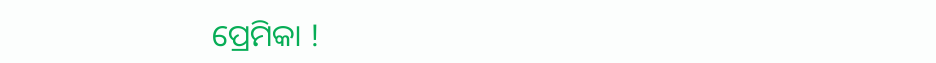ପ୍ରେମିକା !